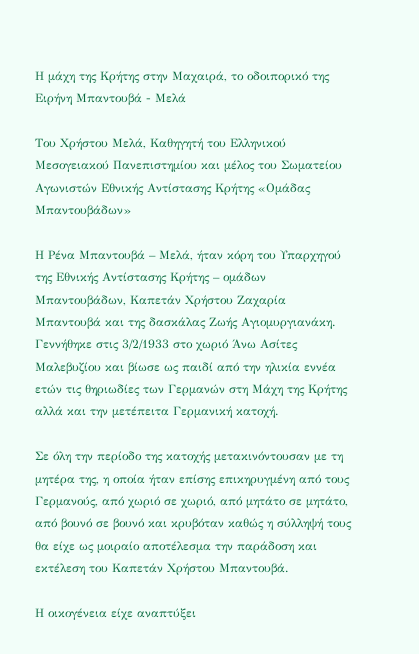Η μάχη της Κρήτης στην Μαχαιρά, το οδοιπορικό της Ειρήνη Μπαντουβά - Μελά

Του Χρήστου Μελά, Καθηγητή του Ελληνικού Μεσογειακού Πανεπιστημίου και μέλος του Σωματείου Αγωνιστών Εθνικής Αντίστασης Κρήτης «Ομάδας Μπαντουβάδων»

Η Ρένα Μπαντουβά – Μελά, ήταν κόρη του Υπαρχηγού της Εθνικής Αντίστασης Κρήτης – ομάδων Μπαντουβάδων, Καπετάν Χρήστου Ζαχαρία Μπαντουβά και της δασκάλας Ζωής Αγιομυργιανάκη. Γεννήθηκε στις 3/2/1933 στο χωριό Άνω Ασίτες Μαλεβυζίου και βίωσε ως παιδί από την ηλικία εννέα ετών τις θηριωδίες των Γερμανών στη Μάχη της Κρήτης αλλά και την μετέπειτα Γερμανική κατοχή.

Σε όλη την περίοδο της κατοχής μετακινόντουσαν με τη μητέρα της, η οποία ήταν επίσης επικηρυγμένη από τους Γερμανούς, από χωριό σε χωριό, από μητάτο σε μητάτο, από βουνό σε βουνό και κρυβόταν καθώς η σύλληψή τους θα είχε ως μοιραίο αποτέλεσμα την παράδοση και εκτέλεση του Καπετάν Χρήστου Μπαντουβά.

Η οικογένεια είχε αναπτύξει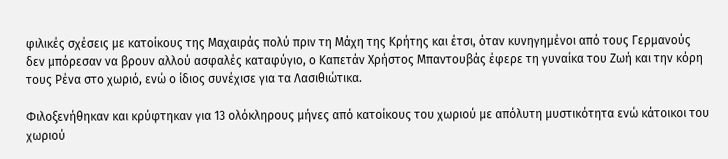φιλικές σχέσεις με κατοίκους της Μαχαιράς πολύ πριν τη Μάχη της Κρήτης και έτσι, όταν κυνηγημένοι από τους Γερμανούς δεν μπόρεσαν να βρουν αλλού ασφαλές καταφύγιο, ο Καπετάν Χρήστος Μπαντουβάς έφερε τη γυναίκα του Ζωή και την κόρη τους Ρένα στο χωριό, ενώ ο ίδιος συνέχισε για τα Λασιθιώτικα.

Φιλοξενήθηκαν και κρύφτηκαν για 13 ολόκληρους μήνες από κατοίκους του χωριού με απόλυτη μυστικότητα ενώ κάτοικοι του χωριού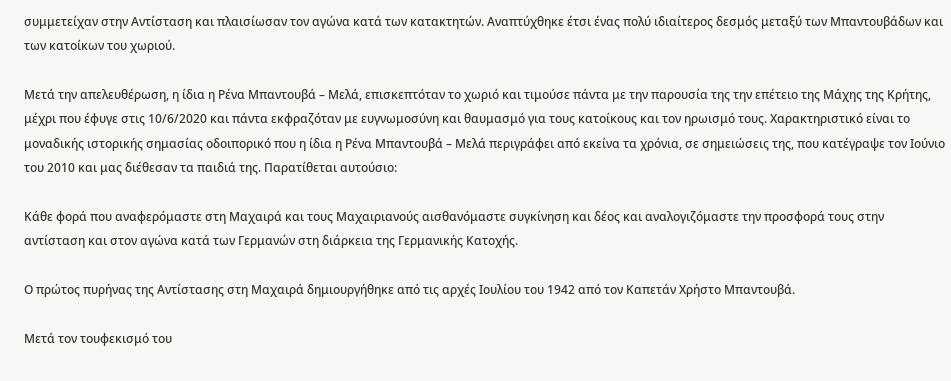συμμετείχαν στην Αντίσταση και πλαισίωσαν τον αγώνα κατά των κατακτητών. Αναπτύχθηκε έτσι ένας πολύ ιδιαίτερος δεσμός μεταξύ των Μπαντουβάδων και των κατοίκων του χωριού.

Μετά την απελευθέρωση, η ίδια η Ρένα Μπαντουβά – Μελά, επισκεπτόταν το χωριό και τιμούσε πάντα με την παρουσία της την επέτειο της Μάχης της Κρήτης, μέχρι που έφυγε στις 10/6/2020 και πάντα εκφραζόταν με ευγνωμοσύνη και θαυμασμό για τους κατοίκους και τον ηρωισμό τους. Χαρακτηριστικό είναι το μοναδικής ιστορικής σημασίας οδοιπορικό που η ίδια η Ρένα Μπαντουβά – Μελά περιγράφει από εκείνα τα χρόνια, σε σημειώσεις της, που κατέγραψε τον Ιούνιο του 2010 και μας διέθεσαν τα παιδιά της. Παρατίθεται αυτούσιο:

Κάθε φορά που αναφερόμαστε στη Μαχαιρά και τους Μαχαιριανούς αισθανόμαστε συγκίνηση και δέος και αναλογιζόμαστε την προσφορά τους στην αντίσταση και στον αγώνα κατά των Γερμανών στη διάρκεια της Γερμανικής Κατοχής.

Ο πρώτος πυρήνας της Αντίστασης στη Μαχαιρά δημιουργήθηκε από τις αρχές Ιουλίου του 1942 από τον Καπετάν Χρήστο Μπαντουβά.

Μετά τον τουφεκισμό του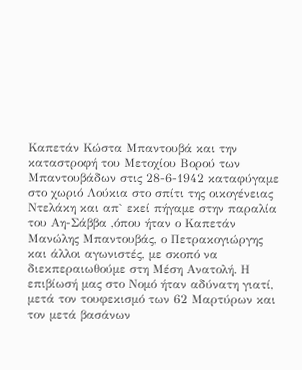Καπετάν Κώστα Μπαντουβά και την καταστροφή του Μετοχίου Βορού των Μπαντουβάδων στις 28-6-1942 καταφύγαμε στο χωριό Λούκια στο σπίτι της οικογένειας Ντελάκη και απ` εκεί πήγαμε στην παραλία του Αη-Σάββα ,όπου ήταν ο Καπετάν Μανώλης Μπαντουβάς, ο Πετρακογιώργης και άλλοι αγωνιστές, με σκοπό να διεκπεραιωθούμε στη Μέση Ανατολή. Η επιβίωσή μας στο Νομό ήταν αδύνατη γιατί, μετά τον τουφεκισμό των 62 Μαρτύρων και τον μετά βασάνων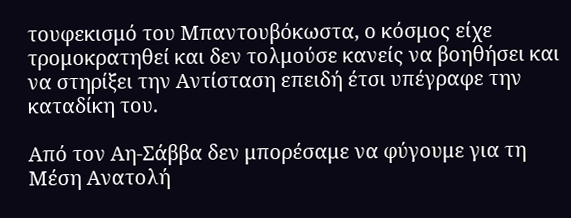τουφεκισμό του Μπαντουβόκωστα, ο κόσμος είχε τρομοκρατηθεί και δεν τολμούσε κανείς να βοηθήσει και να στηρίξει την Αντίσταση επειδή έτσι υπέγραφε την καταδίκη του.

Από τον Αη-Σάββα δεν μπορέσαμε να φύγουμε για τη Μέση Ανατολή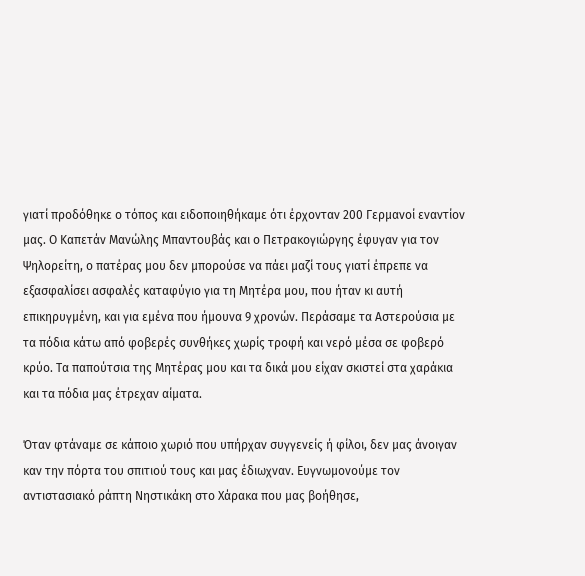γιατί προδόθηκε ο τόπος και ειδοποιηθήκαμε ότι έρχονταν 200 Γερμανοί εναντίον μας. Ο Καπετάν Μανώλης Μπαντουβάς και ο Πετρακογιώργης έφυγαν για τον Ψηλορείτη, ο πατέρας μου δεν μπορούσε να πάει μαζί τους γιατί έπρεπε να εξασφαλίσει ασφαλές καταφύγιο για τη Μητέρα μου, που ήταν κι αυτή επικηρυγμένη, και για εμένα που ήμουνα 9 χρονών. Περάσαμε τα Αστερούσια με τα πόδια κάτω από φοβερές συνθήκες χωρίς τροφή και νερό μέσα σε φοβερό κρύο. Τα παπούτσια της Μητέρας μου και τα δικά μου είχαν σκιστεί στα χαράκια και τα πόδια μας έτρεχαν αίματα.

Όταν φτάναμε σε κάποιο χωριό που υπήρχαν συγγενείς ή φίλοι, δεν μας άνοιγαν καν την πόρτα του σπιτιού τους και μας έδιωχναν. Ευγνωμονούμε τον  αντιστασιακό ράπτη Νηστικάκη στο Χάρακα που μας βοήθησε,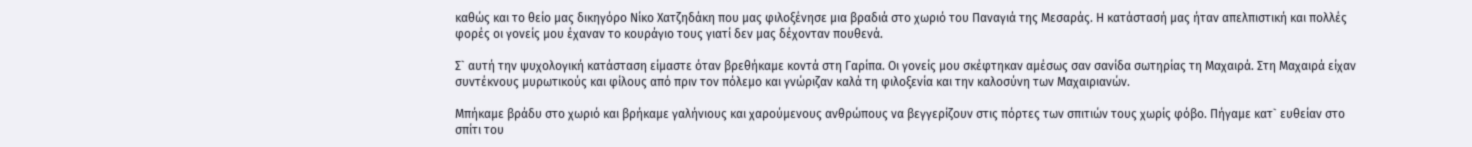καθώς και το θείο μας δικηγόρο Νίκο Χατζηδάκη που μας φιλοξένησε μια βραδιά στο χωριό του Παναγιά της Μεσαράς. Η κατάστασή μας ήταν απελπιστική και πολλές φορές οι γονείς μου έχαναν το κουράγιο τους γιατί δεν μας δέχονταν πουθενά.

Σ` αυτή την ψυχολογική κατάσταση είμαστε όταν βρεθήκαμε κοντά στη Γαρίπα. Οι γονείς μου σκέφτηκαν αμέσως σαν σανίδα σωτηρίας τη Μαχαιρά. Στη Μαχαιρά είχαν συντέκνους μυρωτικούς και φίλους από πριν τον πόλεμο και γνώριζαν καλά τη φιλοξενία και την καλοσύνη των Μαχαιριανών.

Μπήκαμε βράδυ στο χωριό και βρήκαμε γαλήνιους και χαρούμενους ανθρώπους να βεγγερίζουν στις πόρτες των σπιτιών τους χωρίς φόβο. Πήγαμε κατ` ευθείαν στο σπίτι του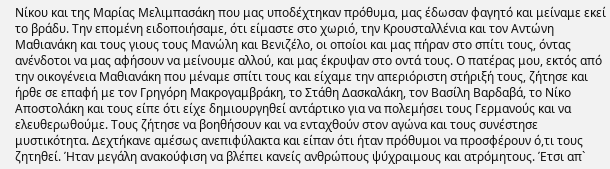Νίκου και της Μαρίας Μελιμπασάκη που μας υποδέχτηκαν πρόθυμα, μας έδωσαν φαγητό και μείναμε εκεί το βράδυ. Την επομένη ειδοποιήσαμε, ότι είμαστε στο χωριό, την Κρουσταλλένια και τον Αντώνη Μαθιανάκη και τους γιους τους Μανώλη και Βενιζέλο, οι οποίοι και μας πήραν στο σπίτι τους, όντας ανένδοτοι να μας αφήσουν να μείνουμε αλλού, και μας έκρυψαν στο οντά τους. Ο πατέρας μου, εκτός από την οικογένεια Μαθιανάκη που μέναμε σπίτι τους και είχαμε την απεριόριστη στήριξή τους, ζήτησε και ήρθε σε επαφή με τον Γρηγόρη Μακρογαμβράκη, το Στάθη Δασκαλάκη, τον Βασίλη Βαρδαβά, το Νίκο Αποστολάκη και τους είπε ότι είχε δημιουργηθεί αντάρτικο για να πολεμήσει τους Γερμανούς και να ελευθερωθούμε. Τους ζήτησε να βοηθήσουν και να ενταχθούν στον αγώνα και τους συνέστησε μυστικότητα. Δεχτήκανε αμέσως ανεπιφύλακτα και είπαν ότι ήταν πρόθυμοι να προσφέρουν ό,τι τους ζητηθεί. Ήταν μεγάλη ανακούφιση να βλέπει κανείς ανθρώπους ψύχραιμους και ατρόμητους. Έτσι απ`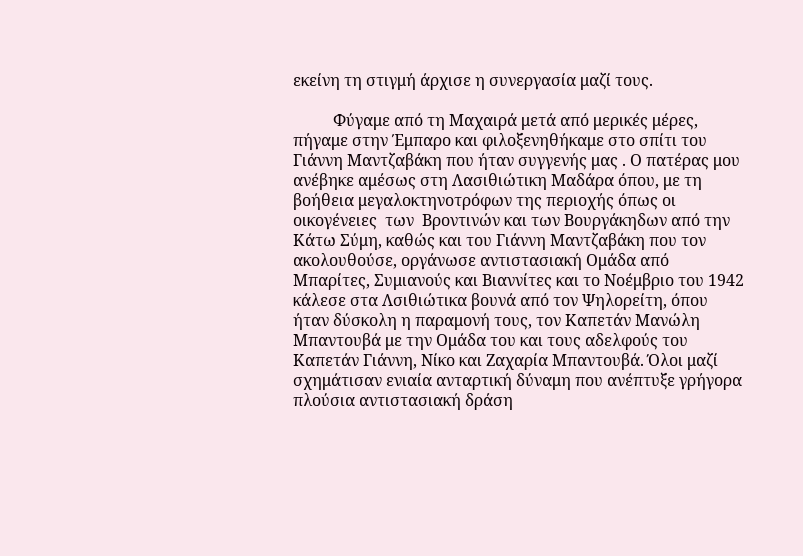εκείνη τη στιγμή άρχισε η συνεργασία μαζί τους.

          Φύγαμε από τη Μαχαιρά μετά από μερικές μέρες, πήγαμε στην Έμπαρο και φιλοξενηθήκαμε στο σπίτι του Γιάννη Μαντζαβάκη που ήταν συγγενής μας . Ο πατέρας μου ανέβηκε αμέσως στη Λασιθιώτικη Μαδάρα όπου, με τη βοήθεια μεγαλοκτηνοτρόφων της περιοχής όπως οι οικογένειες  των  Βροντινών και των Βουργάκηδων από την Κάτω Σύμη, καθώς και του Γιάννη Μαντζαβάκη που τον ακολουθούσε, οργάνωσε αντιστασιακή Ομάδα από Μπαρίτες, Συμιανούς και Βιαννίτες και το Νοέμβριο του 1942 κάλεσε στα Λσιθιώτικα βουνά από τον Ψηλορείτη, όπου ήταν δύσκολη η παραμονή τους, τον Καπετάν Μανώλη Μπαντουβά με την Ομάδα του και τους αδελφούς του Καπετάν Γιάννη, Νίκο και Ζαχαρία Μπαντουβά. Όλοι μαζί σχημάτισαν ενιαία ανταρτική δύναμη που ανέπτυξε γρήγορα πλούσια αντιστασιακή δράση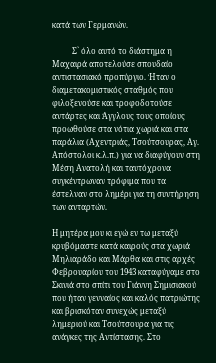κατά των Γερμανών.

          Σ` όλο αυτό το διάστημα η Μαχαιρά αποτελούσε σπουδαίο αντιστασιακό προπύργιο. Ήταν ο διαμετακομιστικός σταθμός που φιλοξενούσε και τροφοδοτούσε αντάρτες και Άγγλους τους οποίους προωθούσε στα νότια χωριά και στα παράλια (Αχεντριάς, Τσούτσουρας, Αγ. Απόστολοι κ.λ.π.) για να διαφύγουν στη Μέση Ανατολή και ταυτόχρονα συγκέντρωναν τρόφιμα που τα έστελναν στο λημέρι για τη συντήρηση των ανταρτών.

Η μητέρα μου κι εγώ εν τω μεταξύ κρυβόμαστε κατά καιρούς στα χωριά Μηλιαράδο και Μάρθα και στις αρχές Φεβρουαρίου του 1943 καταφύγαμε στο Σκινιά στο σπίτι του Γιάννη Σημισιακού που ήταν γενναίος και καλός πατριώτης και βρισκόταν συνεχώς μεταξύ λημεριού και Τσούτσουρα για τις ανάγκες της Αντίστασης. Στο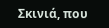Σκινιά, που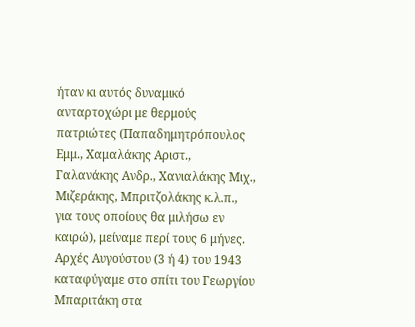ήταν κι αυτός δυναμικό ανταρτοχώρι με θερμούς πατριώτες (Παπαδημητρόπουλος Εμμ., Χαμαλάκης Αριστ., Γαλανάκης Ανδρ., Χανιαλάκης Μιχ., Μιζεράκης, Μπριτζολάκης κ.λ.π., για τους οποίους θα μιλήσω εν καιρώ), μείναμε περί τους 6 μήνες. Αρχές Αυγούστου (3 ή 4) του 1943 καταφύγαμε στο σπίτι του Γεωργίου Μπαριτάκη στα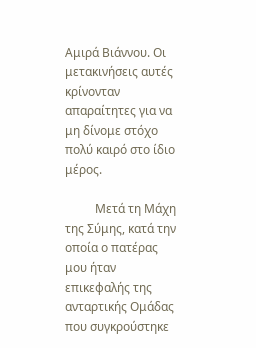Αμιρά Βιάννου. Οι μετακινήσεις αυτές κρίνονταν απαραίτητες για να μη δίνομε στόχο πολύ καιρό στο ίδιο μέρος.

          Μετά τη Μάχη της Σύμης, κατά την οποία ο πατέρας μου ήταν επικεφαλής της ανταρτικής Ομάδας που συγκρούστηκε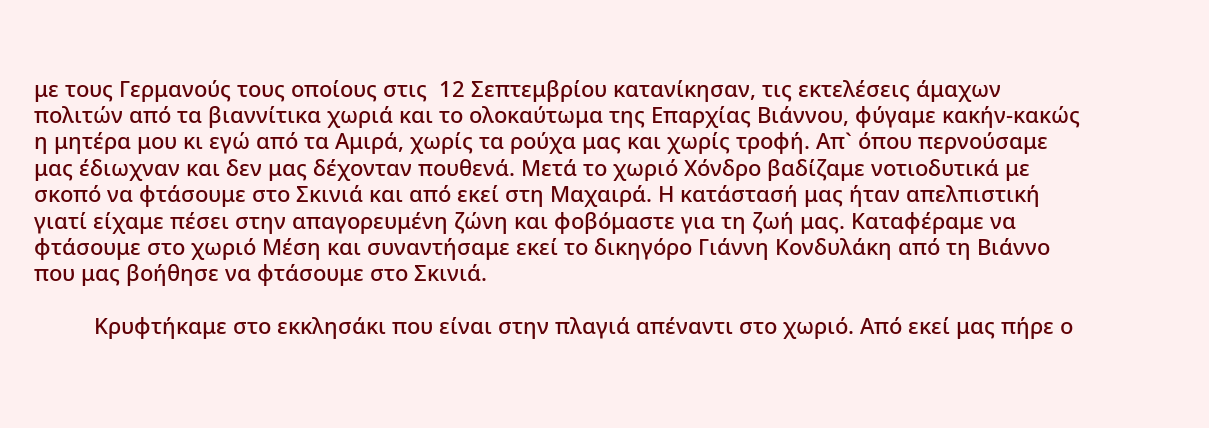με τους Γερμανούς τους οποίους στις  12 Σεπτεμβρίου κατανίκησαν, τις εκτελέσεις άμαχων πολιτών από τα βιαννίτικα χωριά και το ολοκαύτωμα της Επαρχίας Βιάννου, φύγαμε κακήν-κακώς η μητέρα μου κι εγώ από τα Αμιρά, χωρίς τα ρούχα μας και χωρίς τροφή. Απ` όπου περνούσαμε μας έδιωχναν και δεν μας δέχονταν πουθενά. Μετά το χωριό Χόνδρο βαδίζαμε νοτιοδυτικά με σκοπό να φτάσουμε στο Σκινιά και από εκεί στη Μαχαιρά. Η κατάστασή μας ήταν απελπιστική γιατί είχαμε πέσει στην απαγορευμένη ζώνη και φοβόμαστε για τη ζωή μας. Καταφέραμε να φτάσουμε στο χωριό Μέση και συναντήσαμε εκεί το δικηγόρο Γιάννη Κονδυλάκη από τη Βιάννο που μας βοήθησε να φτάσουμε στο Σκινιά.

          Κρυφτήκαμε στο εκκλησάκι που είναι στην πλαγιά απέναντι στο χωριό. Από εκεί μας πήρε ο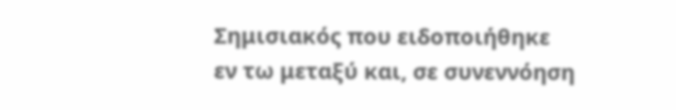Σημισιακός που ειδοποιήθηκε εν τω μεταξύ και, σε συνεννόηση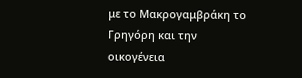με το Μακρογαμβράκη το Γρηγόρη και την οικογένεια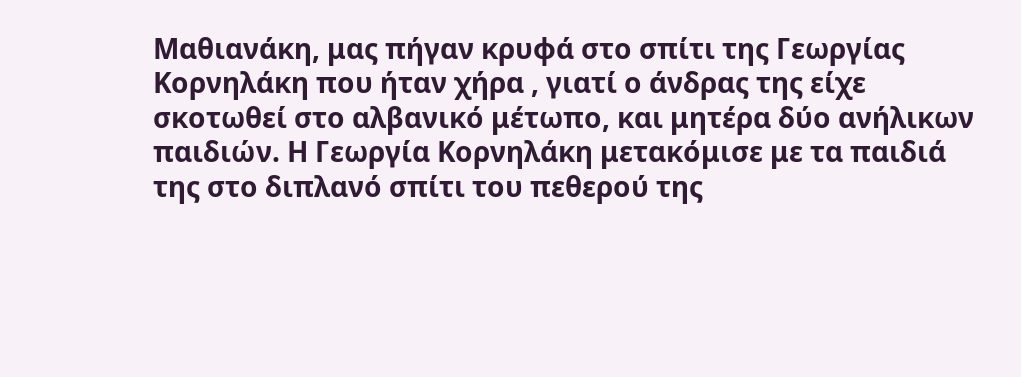Μαθιανάκη, μας πήγαν κρυφά στο σπίτι της Γεωργίας Κορνηλάκη που ήταν χήρα , γιατί ο άνδρας της είχε σκοτωθεί στο αλβανικό μέτωπο, και μητέρα δύο ανήλικων παιδιών. Η Γεωργία Κορνηλάκη μετακόμισε με τα παιδιά της στο διπλανό σπίτι του πεθερού της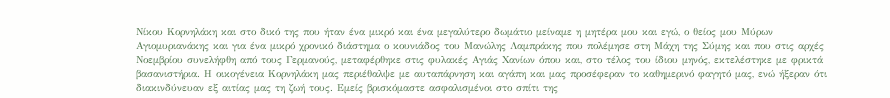Νίκου Κορνηλάκη και στο δικό της που ήταν ένα μικρό και ένα μεγαλύτερο δωμάτιο μείναμε η μητέρα μου και εγώ, ο θείος μου Μύρων Αγιομυριανάκης και για ένα μικρό χρονικό διάστημα ο κουνιάδος του Μανώλης Λαμπράκης που πολέμησε στη Μάχη της Σύμης και που στις αρχές Νοεμβρίου συνελήφθη από τους Γερμανούς, μεταφέρθηκε στις φυλακές Αγιάς Χανίων όπου και, στο τέλος του ίδιου μηνός, εκτελέστηκε με φρικτά βασανιστήρια. Η οικογένεια Κορνηλάκη μας περιέθαλψε με αυταπάρνηση και αγάπη και μας προσέφεραν το καθημερινό φαγητό μας, ενώ ήξεραν ότι διακινδύνευαν εξ αιτίας μας τη ζωή τους. Εμείς βρισκόμαστε ασφαλισμένοι στο σπίτι της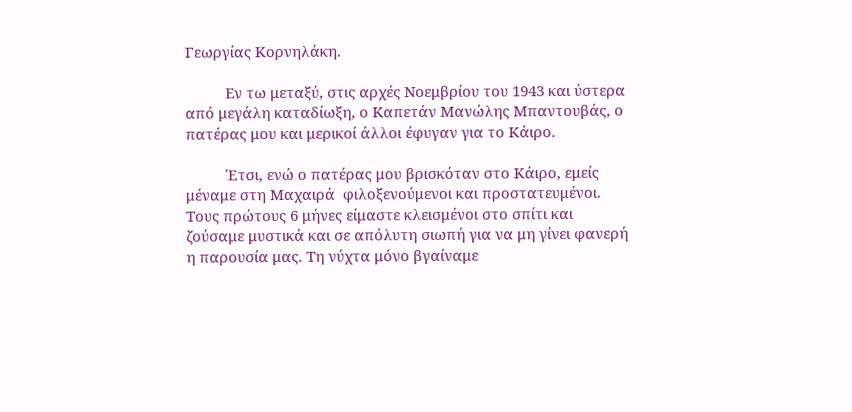Γεωργίας Κορνηλάκη.

          Εν τω μεταξύ, στις αρχές Νοεμβρίου του 1943 και ύστερα από μεγάλη καταδίωξη, ο Καπετάν Μανώλης Μπαντουβάς, ο πατέρας μου και μερικοί άλλοι έφυγαν για το Κάιρο.

          Έτσι, ενώ ο πατέρας μου βρισκόταν στο Κάιρο, εμείς μέναμε στη Μαχαιρά  φιλοξενούμενοι και προστατευμένοι. Τους πρώτους 6 μήνες είμαστε κλεισμένοι στο σπίτι και ζούσαμε μυστικά και σε απόλυτη σιωπή για να μη γίνει φανερή η παρουσία μας. Τη νύχτα μόνο βγαίναμε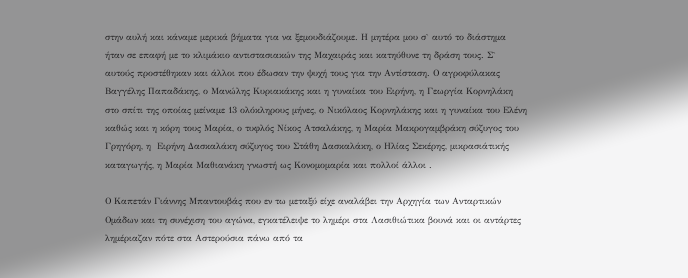στην αυλή και κάναμε μερικά βήματα για να ξεμουδιάζουμε. Η μητέρα μου σ` αυτό το διάστημα ήταν σε επαφή με το κλιμάκιο αντιστασιακών της Μαχαιράς και κατηύθυνε τη δράση τους. Σ` αυτούς προστέθηκαν και άλλοι που έδωσαν την ψυχή τους για την Αντίσταση. Ο αγροφύλακας Βαγγέλης Παπαδάκης, ο Μανώλης Κυριακάκης και η γυναίκα του Ειρήνη, η Γεωργία Κορνηλάκη στο σπίτι της οποίας μείναμε 13 ολόκληρους μήνες, ο Νικόλαος Κορνηλάκης και η γυναίκα του Ελένη καθώς και η κόρη τους Μαρία, ο τυφλός Νίκος Ατσαλάκης, η Μαρία Μακρογαμβράκη σύζυγος του Γρηγόρη, η  Ειρήνη Δασκαλάκη σύζυγος του Στάθη Δασκαλάκη, ο Ηλίας Σεκέρης, μικρασιάτικής καταγωγής, η Μαρία Μαθιανάκη γνωστή ως Κονομομαρία και πολλοί άλλοι .

Ο Καπετάν Γιάννης Μπαντουβάς που εν τω μεταξύ είχε αναλάβει την Αρχηγία των Ανταρτικών Ομάδων και τη συνέχιση του αγώνα, εγκατέλειψε το λημέρι στα Λασιθιώτικα βουνά και οι αντάρτες λημέριαζαν πότε στα Αστερούσια πάνω από τα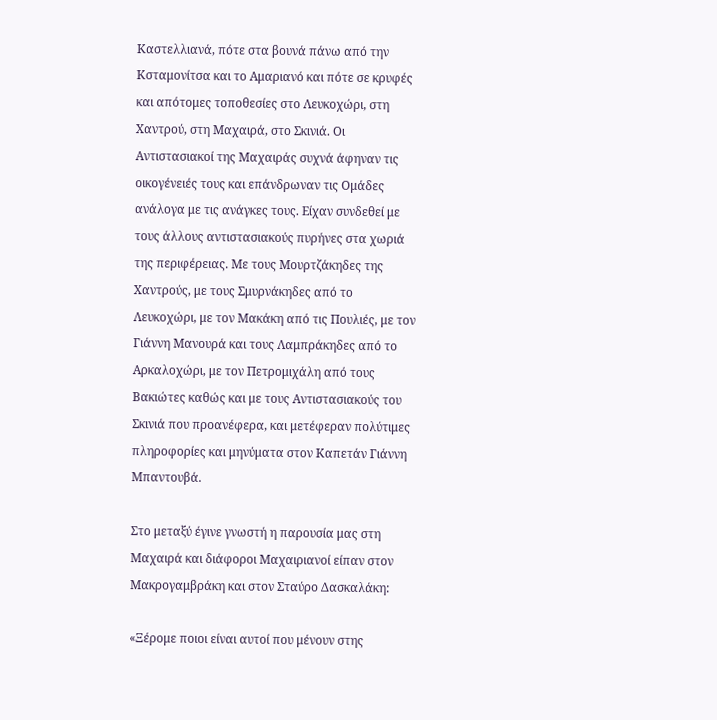Καστελλιανά, πότε στα βουνά πάνω από την Κσταμονίτσα και το Αμαριανό και πότε σε κρυφές και απότομες τοποθεσίες στο Λευκοχώρι, στη Χαντρού, στη Μαχαιρά, στο Σκινιά. Οι Αντιστασιακοί της Μαχαιράς συχνά άφηναν τις οικογένειές τους και επάνδρωναν τις Ομάδες ανάλογα με τις ανάγκες τους. Είχαν συνδεθεί με τους άλλους αντιστασιακούς πυρήνες στα χωριά της περιφέρειας. Με τους Μουρτζάκηδες της Χαντρούς, με τους Σμυρνάκηδες από το Λευκοχώρι, με τον Μακάκη από τις Πουλιές, με τον Γιάννη Μανουρά και τους Λαμπράκηδες από το Αρκαλοχώρι, με τον Πετρομιχάλη από τους Βακιώτες καθώς και με τους Αντιστασιακούς του Σκινιά που προανέφερα, και μετέφεραν πολύτιμες πληροφορίες και μηνύματα στον Καπετάν Γιάννη Μπαντουβά.

Στο μεταξύ έγινε γνωστή η παρουσία μας στη Μαχαιρά και διάφοροι Μαχαιριανοί είπαν στον Μακρογαμβράκη και στον Σταύρο Δασκαλάκη:

«Ξέρομε ποιοι είναι αυτοί που μένουν στης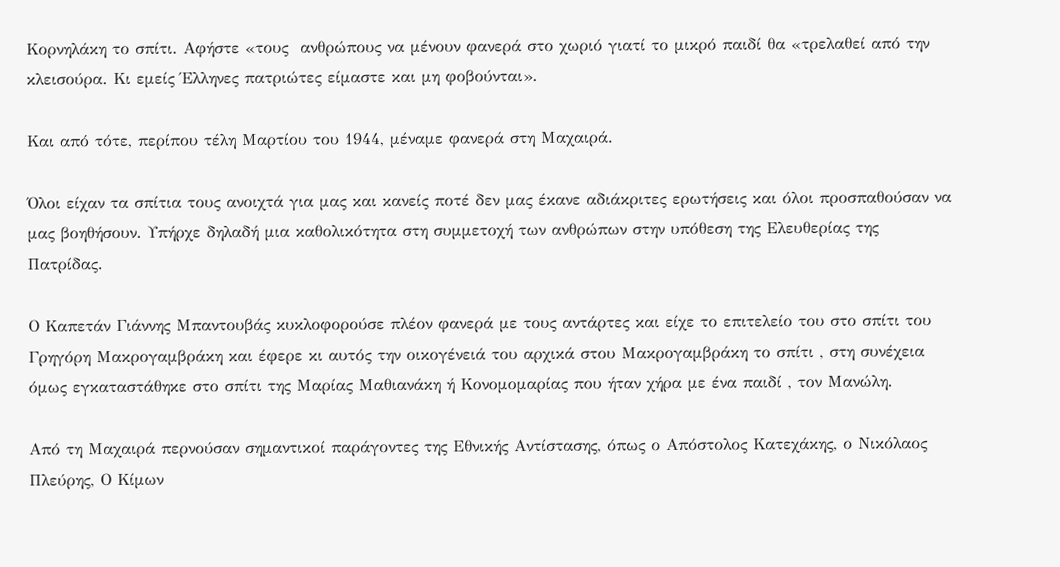Κορνηλάκη το σπίτι. Αφήστε «τους  ανθρώπους να μένουν φανερά στο χωριό γιατί το μικρό παιδί θα «τρελαθεί από την κλεισούρα. Κι εμείς Έλληνες πατριώτες είμαστε και μη φοβούνται».

Και από τότε, περίπου τέλη Μαρτίου του 1944, μέναμε φανερά στη Μαχαιρά.

Όλοι είχαν τα σπίτια τους ανοιχτά για μας και κανείς ποτέ δεν μας έκανε αδιάκριτες ερωτήσεις και όλοι προσπαθούσαν να μας βοηθήσουν. Υπήρχε δηλαδή μια καθολικότητα στη συμμετοχή των ανθρώπων στην υπόθεση της Ελευθερίας της Πατρίδας.

Ο Καπετάν Γιάννης Μπαντουβάς κυκλοφορούσε πλέον φανερά με τους αντάρτες και είχε το επιτελείο του στο σπίτι του Γρηγόρη Μακρογαμβράκη και έφερε κι αυτός την οικογένειά του αρχικά στου Μακρογαμβράκη το σπίτι , στη συνέχεια όμως εγκαταστάθηκε στο σπίτι της Μαρίας Μαθιανάκη ή Κονομομαρίας που ήταν χήρα με ένα παιδί , τον Μανώλη.

Από τη Μαχαιρά περνούσαν σημαντικοί παράγοντες της Εθνικής Αντίστασης, όπως ο Απόστολος Κατεχάκης, ο Νικόλαος Πλεύρης, Ο Κίμων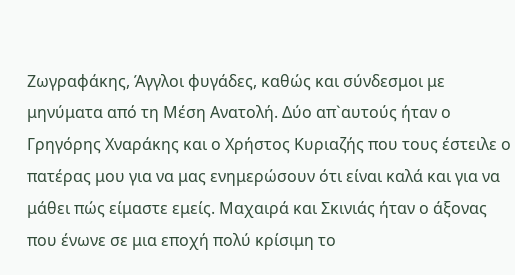Ζωγραφάκης, Άγγλοι φυγάδες, καθώς και σύνδεσμοι με μηνύματα από τη Μέση Ανατολή. Δύο απ`αυτούς ήταν ο Γρηγόρης Χναράκης και ο Χρήστος Κυριαζής που τους έστειλε ο πατέρας μου για να μας ενημερώσουν ότι είναι καλά και για να μάθει πώς είμαστε εμείς. Μαχαιρά και Σκινιάς ήταν ο άξονας που ένωνε σε μια εποχή πολύ κρίσιμη το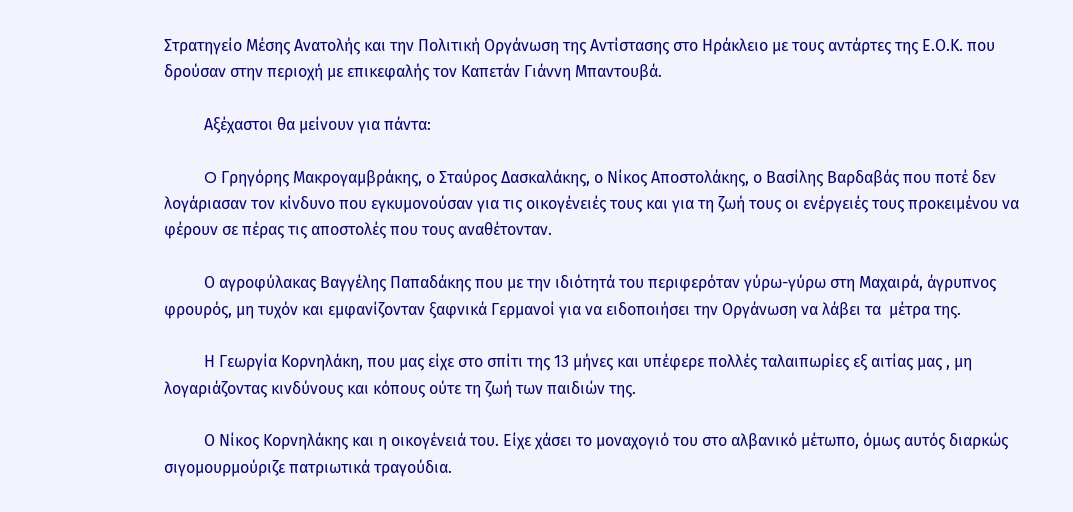Στρατηγείο Μέσης Ανατολής και την Πολιτική Οργάνωση της Αντίστασης στο Ηράκλειο με τους αντάρτες της Ε.Ο.Κ. που δρούσαν στην περιοχή με επικεφαλής τον Καπετάν Γιάννη Μπαντουβά.

          Αξέχαστοι θα μείνουν για πάντα:

          O Γρηγόρης Μακρογαμβράκης, ο Σταύρος Δασκαλάκης, ο Νίκος Αποστολάκης, ο Βασίλης Βαρδαβάς που ποτέ δεν λογάριασαν τον κίνδυνο που εγκυμονούσαν για τις οικογένειές τους και για τη ζωή τους οι ενέργειές τους προκειμένου να φέρουν σε πέρας τις αποστολές που τους αναθέτονταν.

          Ο αγροφύλακας Βαγγέλης Παπαδάκης που με την ιδιότητά του περιφερόταν γύρω-γύρω στη Μαχαιρά, άγρυπνος φρουρός, μη τυχόν και εμφανίζονταν ξαφνικά Γερμανοί για να ειδοποιήσει την Οργάνωση να λάβει τα  μέτρα της.

          Η Γεωργία Κορνηλάκη, που μας είχε στο σπίτι της 13 μήνες και υπέφερε πολλές ταλαιπωρίες εξ αιτίας μας , μη λογαριάζοντας κινδύνους και κόπους ούτε τη ζωή των παιδιών της.

          Ο Νίκος Κορνηλάκης και η οικογένειά του. Είχε χάσει το μοναχογιό του στο αλβανικό μέτωπο, όμως αυτός διαρκώς σιγομουρμούριζε πατριωτικά τραγούδια.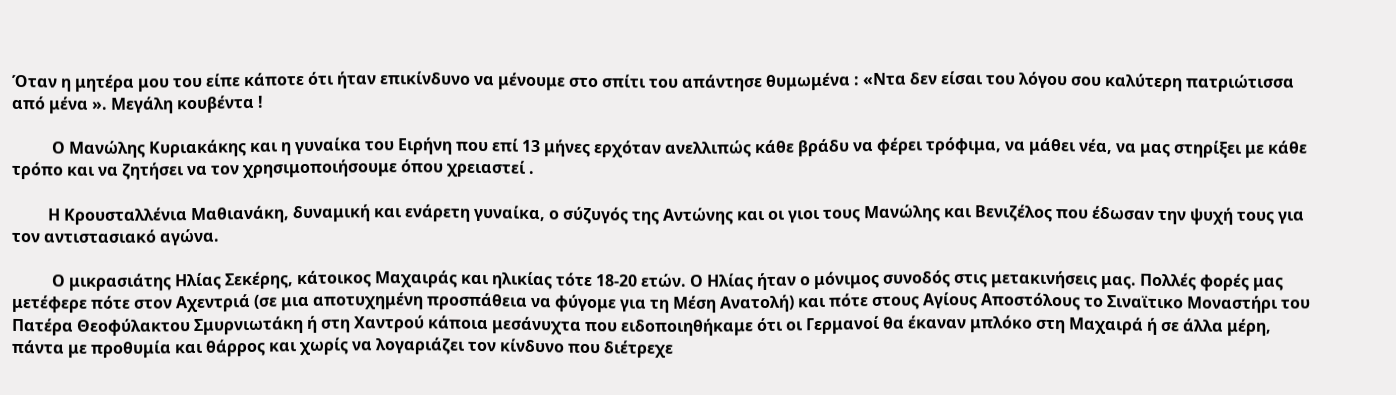Όταν η μητέρα μου του είπε κάποτε ότι ήταν επικίνδυνο να μένουμε στο σπίτι του απάντησε θυμωμένα : «Ντα δεν είσαι του λόγου σου καλύτερη πατριώτισσα από μένα ». Μεγάλη κουβέντα !

          Ο Μανώλης Κυριακάκης και η γυναίκα του Ειρήνη που επί 13 μήνες ερχόταν ανελλιπώς κάθε βράδυ να φέρει τρόφιμα, να μάθει νέα, να μας στηρίξει με κάθε τρόπο και να ζητήσει να τον χρησιμοποιήσουμε όπου χρειαστεί .

         Η Κρουσταλλένια Μαθιανάκη, δυναμική και ενάρετη γυναίκα, ο σύζυγός της Αντώνης και οι γιοι τους Μανώλης και Βενιζέλος που έδωσαν την ψυχή τους για τον αντιστασιακό αγώνα.

          Ο μικρασιάτης Ηλίας Σεκέρης, κάτοικος Μαχαιράς και ηλικίας τότε 18-20 ετών. Ο Ηλίας ήταν ο μόνιμος συνοδός στις μετακινήσεις μας. Πολλές φορές μας μετέφερε πότε στον Αχεντριά (σε μια αποτυχημένη προσπάθεια να φύγομε για τη Μέση Ανατολή) και πότε στους Αγίους Αποστόλους το Σιναϊτικο Μοναστήρι του Πατέρα Θεοφύλακτου Σμυρνιωτάκη ή στη Χαντρού κάποια μεσάνυχτα που ειδοποιηθήκαμε ότι οι Γερμανοί θα έκαναν μπλόκο στη Μαχαιρά ή σε άλλα μέρη, πάντα με προθυμία και θάρρος και χωρίς να λογαριάζει τον κίνδυνο που διέτρεχε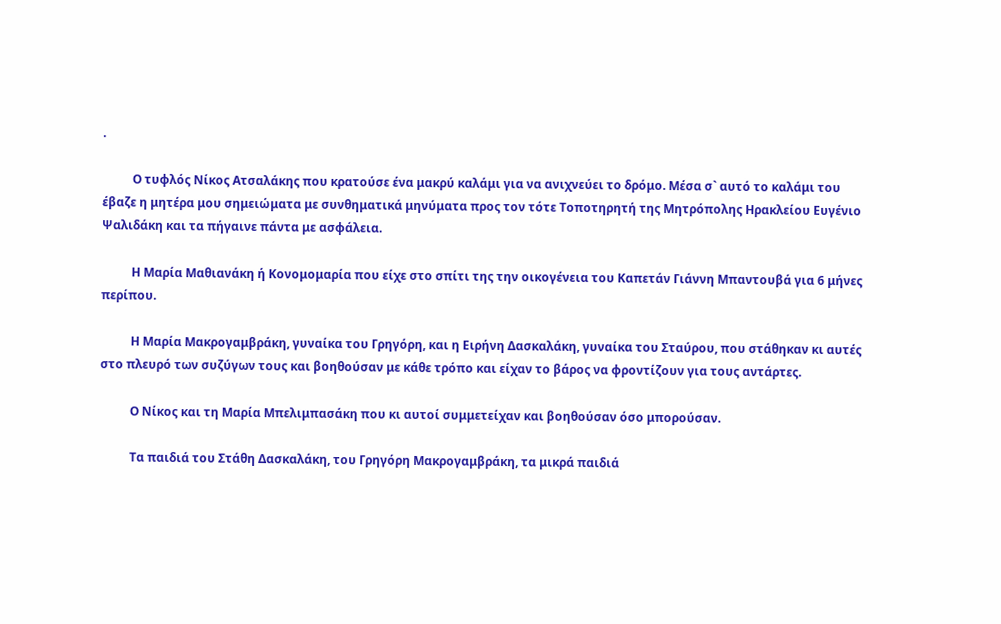.

          Ο τυφλός Νίκος Ατσαλάκης που κρατούσε ένα μακρύ καλάμι για να ανιχνεύει το δρόμο. Μέσα σ` αυτό το καλάμι του έβαζε η μητέρα μου σημειώματα με συνθηματικά μηνύματα προς τον τότε Τοποτηρητή της Μητρόπολης Ηρακλείου Ευγένιο Ψαλιδάκη και τα πήγαινε πάντα με ασφάλεια.

          Η Μαρία Μαθιανάκη ή Κονομομαρία που είχε στο σπίτι της την οικογένεια του Καπετάν Γιάννη Μπαντουβά για 6 μήνες περίπου.

          Η Μαρία Μακρογαμβράκη, γυναίκα του Γρηγόρη, και η Ειρήνη Δασκαλάκη, γυναίκα του Σταύρου, που στάθηκαν κι αυτές στο πλευρό των συζύγων τους και βοηθούσαν με κάθε τρόπο και είχαν το βάρος να φροντίζουν για τους αντάρτες.

          Ο Νίκος και τη Μαρία Μπελιμπασάκη που κι αυτοί συμμετείχαν και βοηθούσαν όσο μπορούσαν.

          Τα παιδιά του Στάθη Δασκαλάκη, του Γρηγόρη Μακρογαμβράκη, τα μικρά παιδιά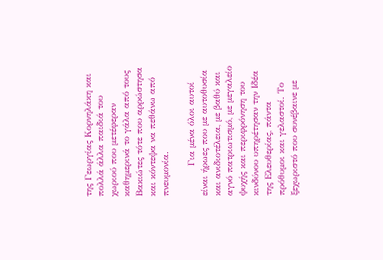της Γεωργίας Κορνηλάκη και πολλά άλλα παιδιά του χωριού που μετέφεραν καθημερινά το γάλα από τους Βακιώτες τότε που αρρώστησα και κόντεψα να πεθάνω από πνευμονία.

          Για μένα όλοι αυτοί είναι ήρωες που με αυτοθυσία και ανιδιοτέλεια, με βαθύ και αγνό πατριωτισμό, με μεγαλείο ψυχής και περιφρόνηση του κινδύνου υπηρέτησαν την Ιδέα της Ελευθερίας, πάντα πρόθυμοι και γελαστοί. Το ξεχωριστό που συνέβαινε με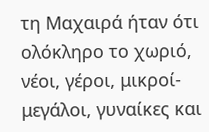τη Μαχαιρά ήταν ότι ολόκληρο το χωριό, νέοι, γέροι, μικροί-μεγάλοι, γυναίκες και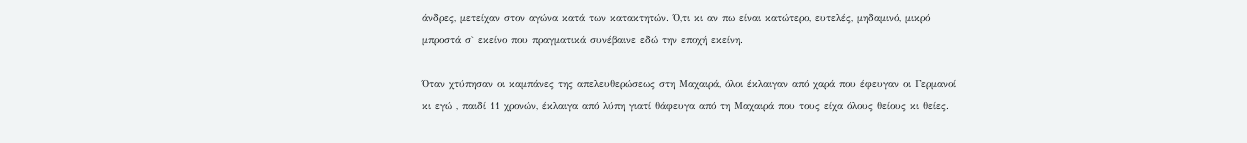άνδρες, μετείχαν στον αγώνα κατά των κατακτητών. Ό,τι κι αν πω είναι κατώτερο, ευτελές, μηδαμινό, μικρό μπροστά σ` εκείνο που πραγματικά συνέβαινε εδώ την εποχή εκείνη.

Όταν χτύπησαν οι καμπάνες της απελευθερώσεως στη Μαχαιρά, όλοι έκλαιγαν από χαρά που έφευγαν οι Γερμανοί κι εγώ , παιδί 11 χρονών, έκλαιγα από λύπη γιατί θάφευγα από τη Μαχαιρά που τους είχα όλους θείους κι θείες.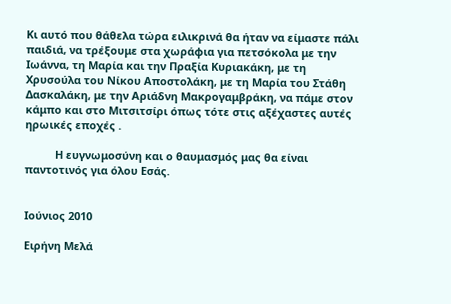Κι αυτό που θάθελα τώρα ειλικρινά θα ήταν να είμαστε πάλι παιδιά, να τρέξουμε στα χωράφια για πετσόκολα με την Ιωάννα, τη Μαρία και την Πραξία Κυριακάκη, με τη Χρυσούλα του Νίκου Αποστολάκη, με τη Μαρία του Στάθη Δασκαλάκη, με την Αριάδνη Μακρογαμβράκη, να πάμε στον κάμπο και στο Μιτσιτσίρι όπως τότε στις αξέχαστες αυτές ηρωικές εποχές .

          Η ευγνωμοσύνη και ο θαυμασμός μας θα είναι παντοτινός για όλου Εσάς.


Ιούνιος 2010

Ειρήνη Μελά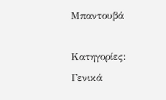Μπαντουβά

Κατηγορίες: Γενικά